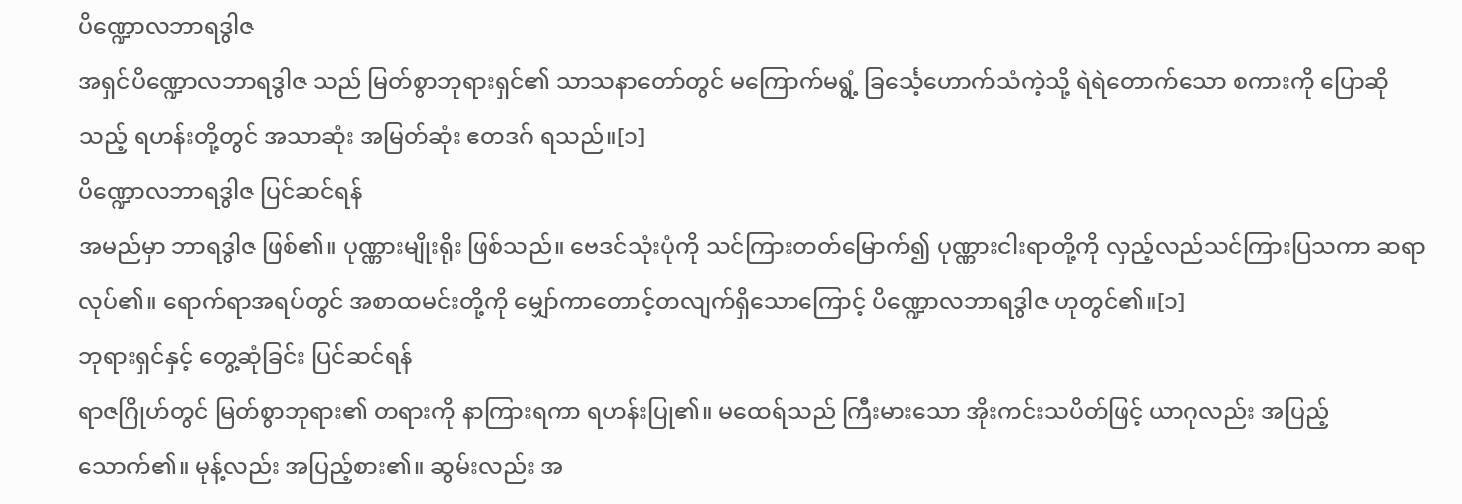ပိဏ္ဍောလဘာရဒွါဇ
အရှင်ပိဏ္ဍောလဘာရဒွါဇ သည် မြတ်စွာဘုရားရှင်၏ သာသနာတော်တွင် မကြောက်မရွံ့ ခြင်္သေ့ဟောက်သံကဲ့သို့ ရဲရဲတောက်သော စကားကို ပြောဆိုသည့် ရဟန်းတို့တွင် အသာဆုံး အမြတ်ဆုံး ဧတဒဂ် ရသည်။[၁]
ပိဏ္ဍောလဘာရဒွါဇ ပြင်ဆင်ရန်
အမည်မှာ ဘာရဒွါဇ ဖြစ်၏။ ပုဏ္ဏားမျိုးရိုး ဖြစ်သည်။ ဗေဒင်သုံးပုံကို သင်ကြားတတ်မြောက်၍ ပုဏ္ဏားငါးရာတို့ကို လှည့်လည်သင်ကြားပြသကာ ဆရာလုပ်၏။ ရောက်ရာအရပ်တွင် အစာထမင်းတို့ကို မျှော်ကာတောင့်တလျက်ရှိသောကြောင့် ပိဏ္ဍောလဘာရဒွါဇ ဟုတွင်၏။[၁]
ဘုရားရှင်နှင့် တွေ့ဆုံခြင်း ပြင်ဆင်ရန်
ရာဇဂြိုဟ်တွင် မြတ်စွာဘုရား၏ တရားကို နာကြားရကာ ရဟန်းပြု၏။ မထေရ်သည် ကြီးမားသော အိုးကင်းသပိတ်ဖြင့် ယာဂုလည်း အပြည့်သောက်၏။ မုန့်လည်း အပြည့်စား၏။ ဆွမ်းလည်း အ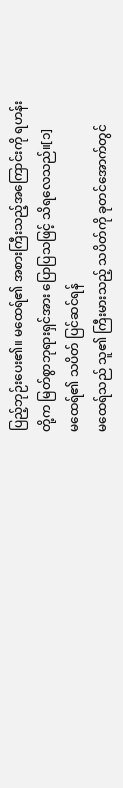ပြည့်ဘုဉ်းပေး၏။ မထေရ်၏ အစားကြီးသည့်အကြောင်းကို ရဟန်းတို့က မြတ်စွာဘုရားရှင်အား ပြောပြသဖြင့် သိရလေသည်။[၁]
မထေရ်၏ သပိတ် ပြင်ဆင်ရန်
မထေရ်သည် သူ၏ ကြီးမားသည့် သပိတ်ကို ခုတင်အောက်တွင်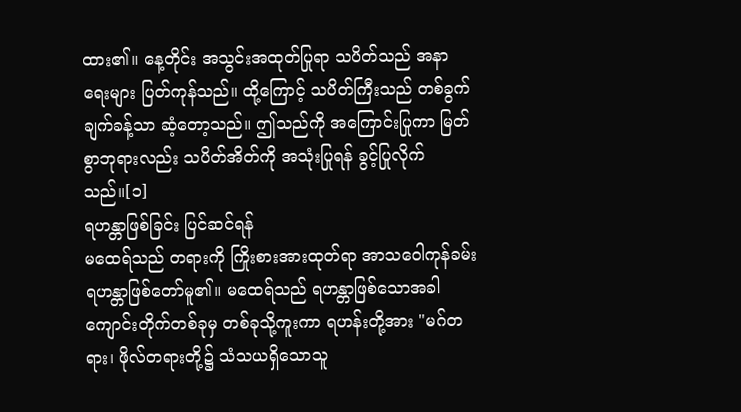ထား၏။ နေ့တိုင်း အသွင်းအထုတ်ပြုရာ သပိတ်သည် အနာရေးများ ပြတ်ကုန်သည်။ ထို့ကြောင့် သပိတ်ကြီးသည် တစ်ခွက်ချက်ခန့်သာ ဆံ့တော့သည်။ ဤသည်ကို အကြောင်းပြုကာ မြတ်စွာဘုရားလည်း သပိတ်အိတ်ကို အသုံးပြုရန် ခွင့်ပြုလိုက်သည်။[၁]
ရဟန္တာဖြစ်ခြင်း ပြင်ဆင်ရန်
မထေရ်သည် တရားကို ကြိုးစားအားထုတ်ရာ အာသဝေါကုန်ခမ်း ရဟန္တာဖြစ်တော်မူ၏။ မထေရ်သည် ရဟန္တာဖြစ်သောအခါ ကျောင်းတိုက်တစ်ခုမှ တစ်ခုသို့ကူးကာ ရဟန်းတို့အား "မဂ်တရား၊ ဖိုလ်တရားတို့၌ သံသယရှိသောသူ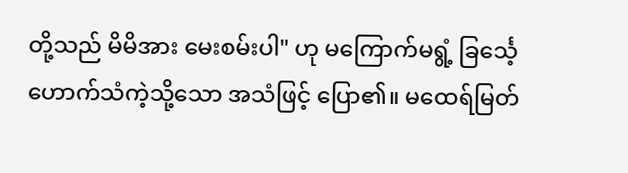တို့သည် မိမိအား မေးစမ်းပါ" ဟု မကြောက်မရွံ့ ခြင်္သေ့ဟောက်သံကဲ့သို့သော အသံဖြင့် ပြော၏။ မထေရ်မြတ်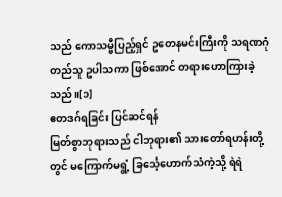သည် ကောသမ္ဗီပြည့်ရှင် ဥတေနမင်းကြီးကို သရဏဂုံတည်သူ ဥပါသကာ ဖြစ်အောင် တရားဟောကြားခဲ့သည်။[၁]
ဧတဒဂ်ရခြင်း ပြင်ဆင်ရန်
မြတ်စွာဘုရားသည် ငါဘုရား၏ သားတော်ရဟန်းတို့တွင် မကြောက်မရွံ့ ခြင်္သေ့ဟောက်သံကဲ့သို့ ရဲရဲ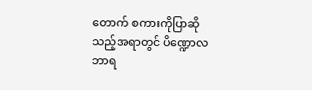တောက် စကားကိုပြာဆိုသည့်အရာတွင် ပိဏ္ဍောလဘာရ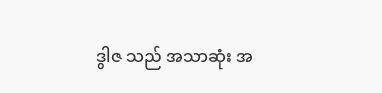ဒွါဇ သည် အသာဆုံး အ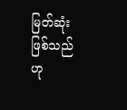မြတ်ဆုံး ဖြစ်သည်ဟု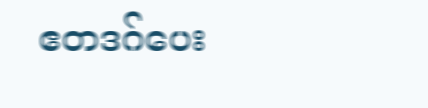ဧတဒဂ်ပေး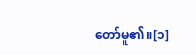တော်မူ၏။[၁]